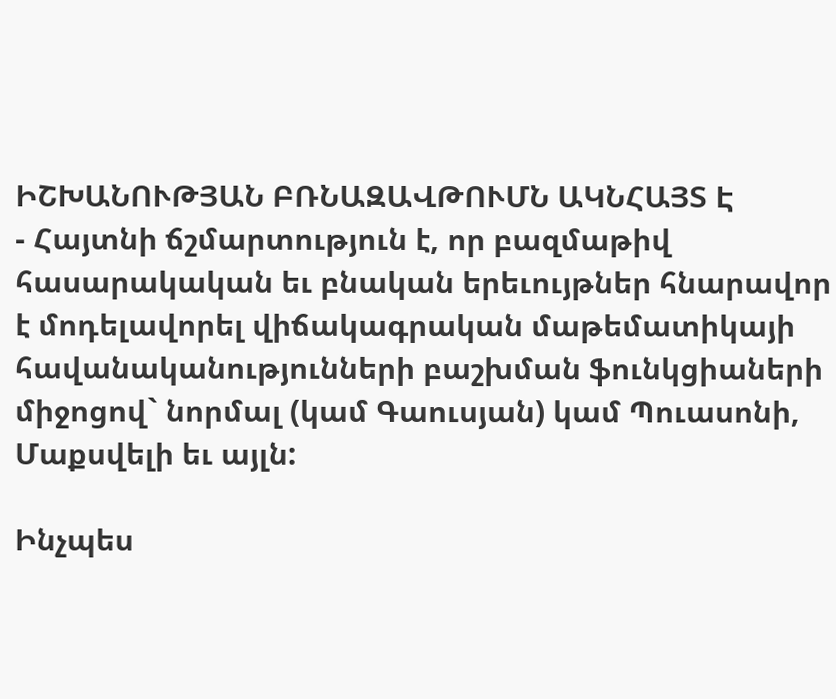ԻՇԽԱՆՈՒԹՅԱՆ ԲՌՆԱԶԱՎԹՈՒՄՆ ԱԿՆՀԱՅՏ Է
- Հայտնի ճշմարտություն է, որ բազմաթիվ հասարակական եւ բնական երեւույթներ հնարավոր է մոդելավորել վիճակագրական մաթեմատիկայի հավանականությունների բաշխման ֆունկցիաների միջոցով` նորմալ (կամ Գաուսյան) կամ Պուասոնի, Մաքսվելի եւ այլն:

Ինչպես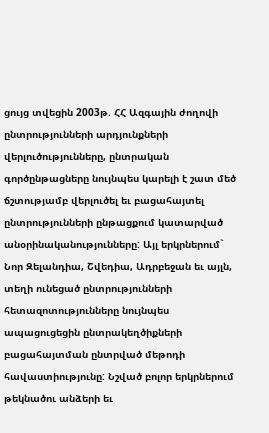ցույց տվեցին 2003թ. ՀՀ Ազգային ժողովի ընտրությունների արդյունքների վերլուծությունները, ընտրական գործընթացները նույնպես կարելի է շատ մեծ ճշտությամբ վերլուծել եւ բացահայտել ընտրությունների ընթացքում կատարված անօրինականությունները: Այլ երկրներում` Նոր Զելանդիա, Շվեդիա, Ադրբեջան եւ այլն, տեղի ունեցած ընտրությունների հետազոտությունները նույնպես ապացուցեցին ընտրակեղծիքների բացահայտման ընտրված մեթոդի հավաստիությունը: Նշված բոլոր երկրներում թեկնածու անձերի եւ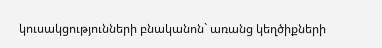կուսակցությունների բնականոն` առանց կեղծիքների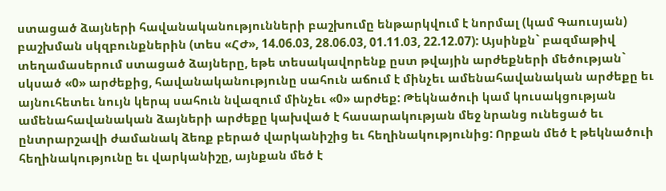ստացած ձայների հավանականությունների բաշխումը ենթարկվում է նորմալ (կամ Գաուսյան) բաշխման սկզբունքներին (տես «ՀԺ», 14.06.03, 28.06.03, 01.11.03, 22.12.07): Այսինքն` բազմաթիվ տեղամասերում ստացած ձայները, եթե տեսակավորենք ըստ թվային արժեքների մեծության` սկսած «0» արժեքից, հավանականությունը սահուն աճում է մինչեւ ամենահավանական արժեքը եւ այնուհետեւ նույն կերպ սահուն նվազում մինչեւ «0» արժեք: Թեկնածուի կամ կուսակցության ամենահավանական ձայների արժեքը կախված է հասարակության մեջ նրանց ունեցած եւ ընտրարշավի ժամանակ ձեռք բերած վարկանիշից եւ հեղինակությունից: Որքան մեծ է թեկնածուի հեղինակությունը եւ վարկանիշը, այնքան մեծ է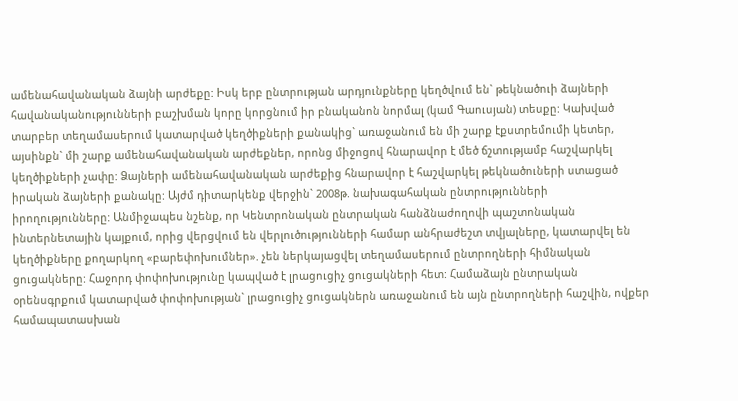ամենահավանական ձայնի արժեքը: Իսկ երբ ընտրության արդյունքները կեղծվում են` թեկնածուի ձայների հավանականությունների բաշխման կորը կորցնում իր բնականոն նորմալ (կամ Գաուսյան) տեսքը: Կախված տարբեր տեղամասերում կատարված կեղծիքների քանակից` առաջանում են մի շարք էքստրեմումի կետեր, այսինքն` մի շարք ամենահավանական արժեքներ, որոնց միջոցով հնարավոր է մեծ ճշտությամբ հաշվարկել կեղծիքների չափը: Ձայների ամենահավանական արժեքից հնարավոր է հաշվարկել թեկնածուների ստացած իրական ձայների քանակը: Այժմ դիտարկենք վերջին` 2008թ. նախագահական ընտրությունների իրողությունները: Անմիջապես նշենք, որ Կենտրոնական ընտրական հանձնաժողովի պաշտոնական ինտերնետային կայքում, որից վերցվում են վերլուծությունների համար անհրաժեշտ տվյալները, կատարվել են կեղծիքները քողարկող «բարեփոխումներ». չեն ներկայացվել տեղամասերում ընտրողների հիմնական ցուցակները: Հաջորդ փոփոխությունը կապված է լրացուցիչ ցուցակների հետ: Համաձայն ընտրական օրենսգրքում կատարված փոփոխության` լրացուցիչ ցուցակներն առաջանում են այն ընտրողների հաշվին, ովքեր համապատասխան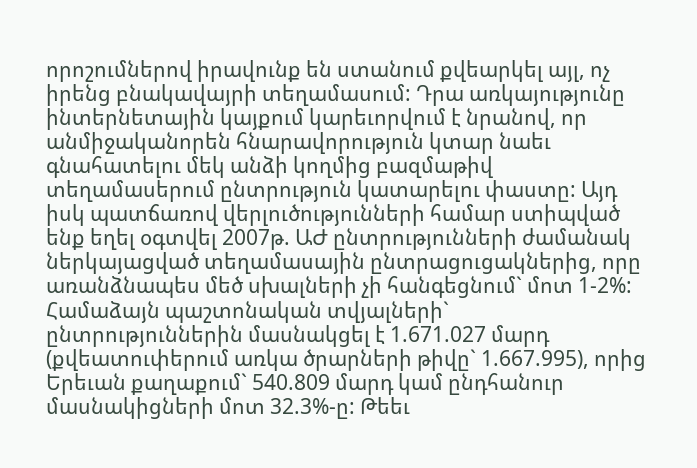որոշումներով իրավունք են ստանում քվեարկել այլ, ոչ իրենց բնակավայրի տեղամասում: Դրա առկայությունը ինտերնետային կայքում կարեւորվում է նրանով, որ անմիջականորեն հնարավորություն կտար նաեւ գնահատելու մեկ անձի կողմից բազմաթիվ տեղամասերում ընտրություն կատարելու փաստը: Այդ իսկ պատճառով վերլուծությունների համար ստիպված ենք եղել օգտվել 2007թ. ԱԺ ընտրությունների ժամանակ ներկայացված տեղամասային ընտրացուցակներից, որը առանձնապես մեծ սխալների չի հանգեցնում` մոտ 1-2%: Համաձայն պաշտոնական տվյալների` ընտրություններին մասնակցել է 1.671.027 մարդ (քվեատուփերում առկա ծրարների թիվը` 1.667.995), որից Երեւան քաղաքում` 540.809 մարդ կամ ընդհանուր մասնակիցների մոտ 32.3%-ը: Թեեւ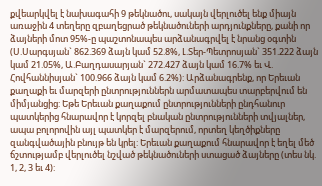քվեարկվել է նախագահի 9 թեկնածու, սակայն վերլուծել ենք միայն առաջին 4 տեղերը զբաղեցրած թեկնածուների արդյունքները, քանի որ ձայների մոտ 95%-ը պաշտոնապես արձանագրվել է նրանց օգտին (Ս.Սարգսյան` 862.369 ձայն կամ 52.8%, Լ.Տեր-Պետրոսյան` 351.222 ձայն կամ 21.05%, Ա.Բաղդասարյան` 272.427 ձայն կամ 16.7% եւ Վ. Հովհաննիսյան` 100.966 ձայն կամ 6.2%): Արձանագրենք, որ Երեւան քաղաքի եւ մարզերի ընտրություններն արմատապես տարբերվում են միմյանցից: Եթե Երեւան քաղաքում ընտրությունների ընդհանուր պատկերից հնարավոր է կորզել բնական ընտրությունների տվյալներ, ապա բոլորովին այլ պատկեր է մարզերում, որտեղ կեղծիքները զանգվածային բնույթ են կրել: Երեւան քաղաքում հնարավոր է եղել մեծ ճշտությամբ վերլուծել նշված թեկնածուների ստացած ձայները (տես նկ. 1, 2, 3 եւ 4):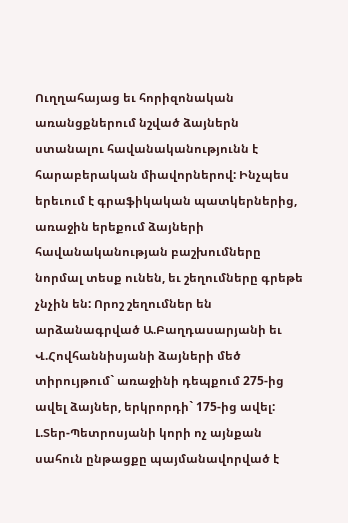Ուղղահայաց եւ հորիզոնական առանցքներում նշված ձայներն ստանալու հավանականությունն է հարաբերական միավորներով: Ինչպես երեւում է գրաֆիկական պատկերներից, առաջին երեքում ձայների հավանականության բաշխումները նորմալ տեսք ունեն, եւ շեղումները գրեթե չնչին են: Որոշ շեղումներ են արձանագրված Ա.Բաղդասարյանի եւ Վ.Հովհաննիսյանի ձայների մեծ տիրույթում` առաջինի դեպքում 275-ից ավել ձայներ, երկրորդի` 175-ից ավել: Լ.Տեր-Պետրոսյանի կորի ոչ այնքան սահուն ընթացքը պայմանավորված է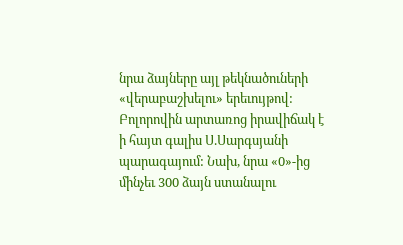նրա ձայները այլ թեկնածուների «վերաբաշխելու» երեւույթով: Բոլորովին արտառոց իրավիճակ է ի հայտ գալիս Ս.Սարգսյանի պարագայում: Նախ, նրա «0»-ից մինչեւ 300 ձայն ստանալու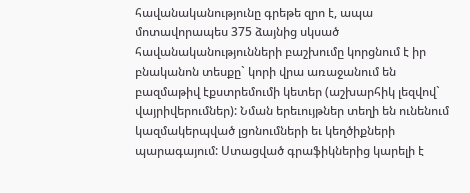հավանականությունը գրեթե զրո է, ապա մոտավորապես 375 ձայնից սկսած հավանականությունների բաշխումը կորցնում է իր բնականոն տեսքը` կորի վրա առաջանում են բազմաթիվ էքստրեմումի կետեր (աշխարհիկ լեզվով` վայրիվերումներ): Նման երեւույթներ տեղի են ունենում կազմակերպված լցոնումների եւ կեղծիքների պարագայում: Ստացված գրաֆիկներից կարելի է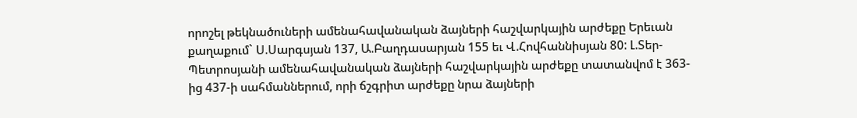որոշել թեկնածուների ամենահավանական ձայների հաշվարկային արժեքը Երեւան քաղաքում` Ս.Սարգսյան 137, Ա.Բաղդասարյան 155 եւ Վ.Հովհաննիսյան 80: Լ.Տեր-Պետրոսյանի ամենահավանական ձայների հաշվարկային արժեքը տատանվոմ է 363-ից 437-ի սահմաններում, որի ճշգրիտ արժեքը նրա ձայների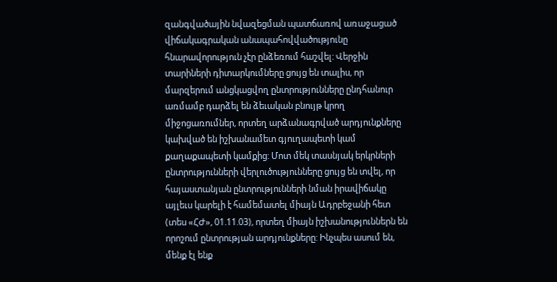զանգվածային նվազեցման պատճառով առաջացած վիճակագրական անապահովվածությունը հնարավորություն չէր ընձեռում հաշվել: Վերջին տարիների դիտարկումները ցույց են տալիս, որ մարզերում անցկացվող ընտրությունները ընդհանուր առմամբ դարձել են ձեւական բնույթ կրող միջոցառումներ, որտեղ արձանագրված արդյունքները կախված են իշխանամետ գյուղապետի կամ քաղաքապետի կամքից: Մոտ մեկ տասնյակ երկրների ընտրությունների վերլուծությունները ցույց են տվել, որ հայաստանյան ընտրությունների նման իրավիճակը այլեւս կարելի է համեմատել միայն Ադրբեջանի հետ (տես «ՀԺ», 01.11.03), որտեղ միայն իշխանություններն են որոշում ընտրության արդյունքները: Ինչպես ասում են, մենք էլ ենք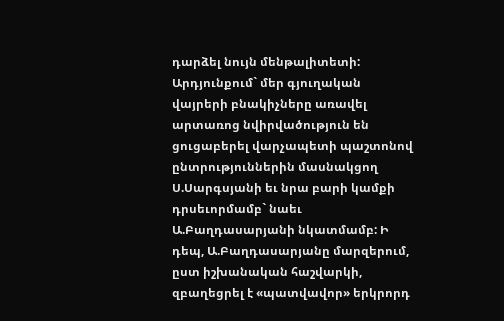դարձել նույն մենթալիտետի: Արդյունքում` մեր գյուղական վայրերի բնակիչները առավել արտառոց նվիրվածություն են ցուցաբերել վարչապետի պաշտոնով ընտրություններին մասնակցող Ս.Սարգսյանի եւ նրա բարի կամքի դրսեւորմամբ` նաեւ Ա.Բաղդասարյանի նկատմամբ: Ի դեպ, Ա.Բաղդասարյանը մարզերում, ըստ իշխանական հաշվարկի, զբաղեցրել է «պատվավոր» երկրորդ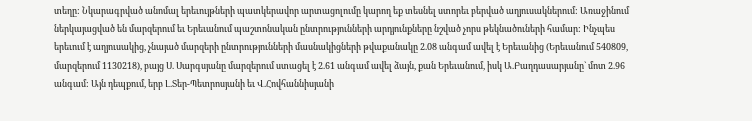տեղը: Նկարագրված անոմալ երեւույթների պատկերավոր արտացոլումը կարող եք տեսնել ստորեւ բերված աղյուսակներում: Առաջինում ներկայացված են մարզերում եւ Երեւանում պաշտոնական ընտրությունների արդյունքները նշված չորս թեկնածուների համար: Ինչպես երեւում է աղյուսակից, չնայած մարզերի ընտրությունների մասնակիցների թվաքանակը 2.08 անգամ ավել է Երեւանից (Երեւանում 540809, մարզերում 1130218), բայց Ս. Սարգսյանը մարզերում ստացել է 2.61 անգամ ավել ձայն, քան Երեւանում, իսկ Ա.Բաղդասարյանը` մոտ 2.96 անգամ: Այն դեպքում, երբ Լ.Տեր-Պետրոսյանի եւ Վ.Հովհաննիսյանի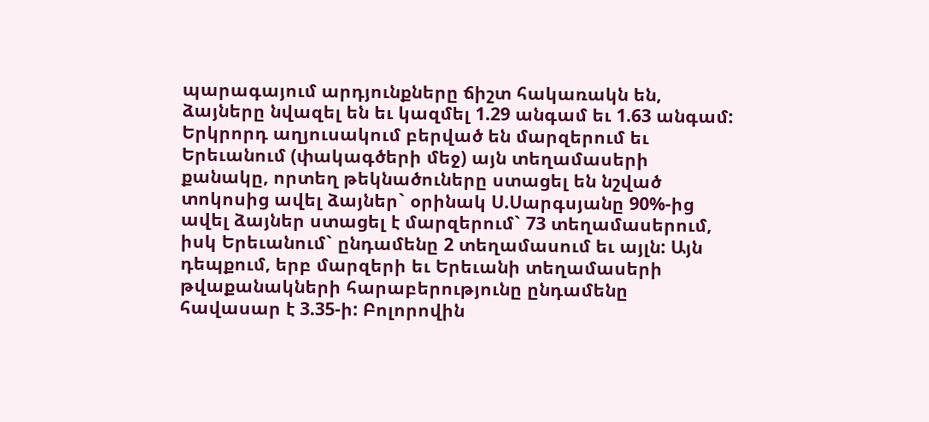պարագայում արդյունքները ճիշտ հակառակն են, ձայները նվազել են եւ կազմել 1.29 անգամ եւ 1.63 անգամ: Երկրորդ աղյուսակում բերված են մարզերում եւ Երեւանում (փակագծերի մեջ) այն տեղամասերի քանակը, որտեղ թեկնածուները ստացել են նշված տոկոսից ավել ձայներ` օրինակ Ս.Սարգսյանը 90%-ից ավել ձայներ ստացել է մարզերում` 73 տեղամասերում, իսկ Երեւանում` ընդամենը 2 տեղամասում եւ այլն: Այն դեպքում, երբ մարզերի եւ Երեւանի տեղամասերի թվաքանակների հարաբերությունը ընդամենը հավասար է 3.35-ի: Բոլորովին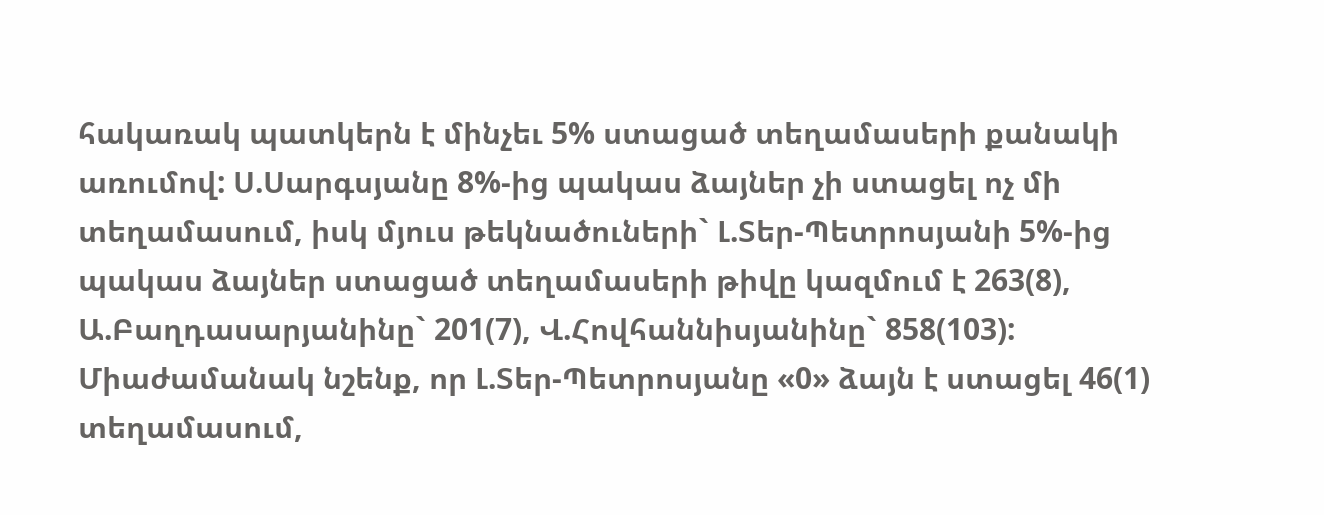հակառակ պատկերն է մինչեւ 5% ստացած տեղամասերի քանակի առումով: Ս.Սարգսյանը 8%-ից պակաս ձայներ չի ստացել ոչ մի տեղամասում, իսկ մյուս թեկնածուների` Լ.Տեր-Պետրոսյանի 5%-ից պակաս ձայներ ստացած տեղամասերի թիվը կազմում է 263(8), Ա.Բաղդասարյանինը` 201(7), Վ.Հովհաննիսյանինը` 858(103): Միաժամանակ նշենք, որ Լ.Տեր-Պետրոսյանը «0» ձայն է ստացել 46(1) տեղամասում,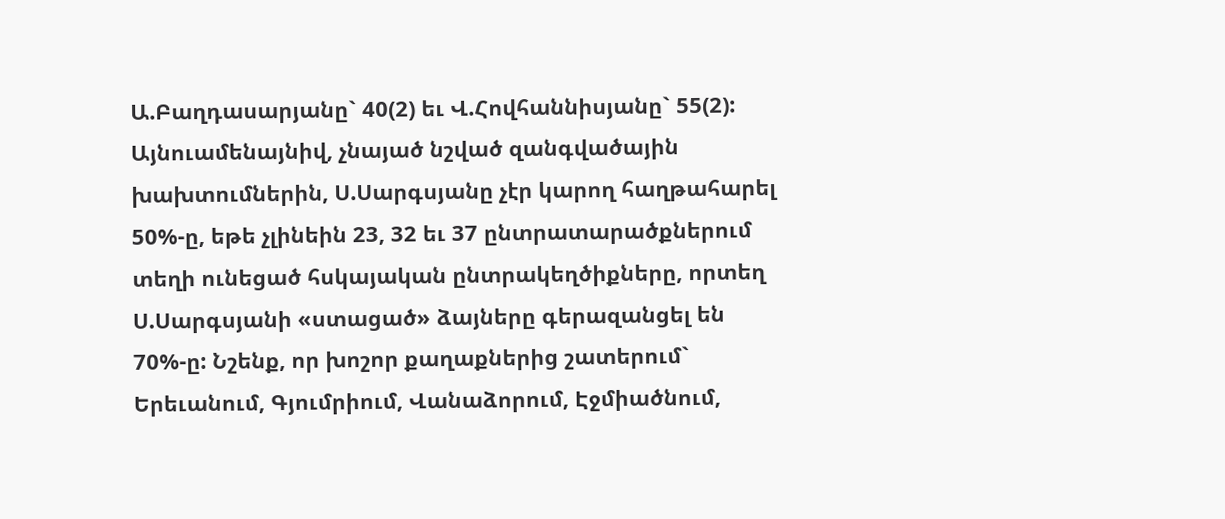Ա.Բաղդասարյանը` 40(2) եւ Վ.Հովհաննիսյանը` 55(2): Այնուամենայնիվ, չնայած նշված զանգվածային խախտումներին, Ս.Սարգսյանը չէր կարող հաղթահարել 50%-ը, եթե չլինեին 23, 32 եւ 37 ընտրատարածքներում տեղի ունեցած հսկայական ընտրակեղծիքները, որտեղ Ս.Սարգսյանի «ստացած» ձայները գերազանցել են 70%-ը: Նշենք, որ խոշոր քաղաքներից շատերում` Երեւանում, Գյումրիում, Վանաձորում, Էջմիածնում,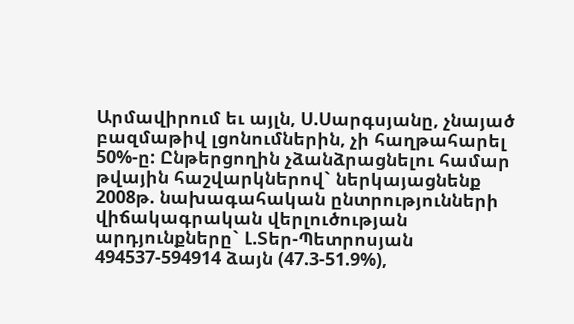Արմավիրում եւ այլն, Ս.Սարգսյանը, չնայած բազմաթիվ լցոնումներին, չի հաղթահարել 50%-ը: Ընթերցողին չձանձրացնելու համար թվային հաշվարկներով` ներկայացնենք 2008թ. նախագահական ընտրությունների վիճակագրական վերլուծության արդյունքները` Լ.Տեր-Պետրոսյան 494537-594914 ձայն (47.3-51.9%),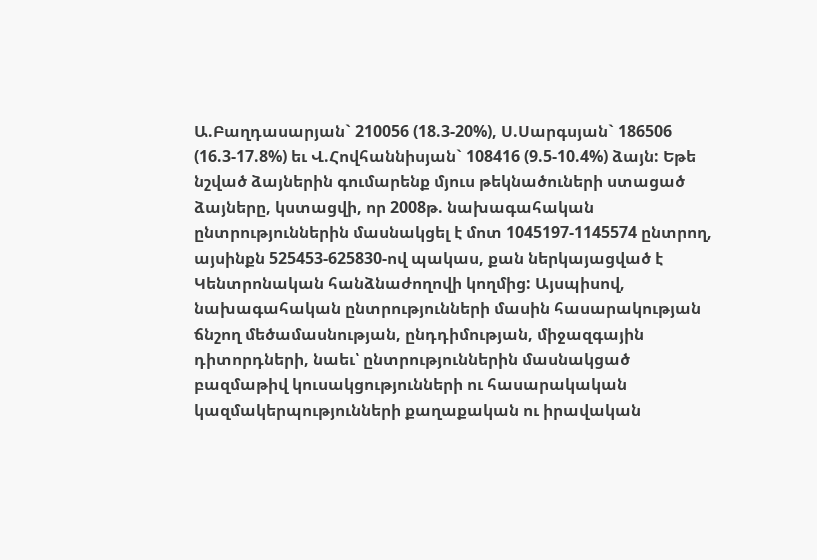Ա.Բաղդասարյան` 210056 (18.3-20%), Ս.Սարգսյան` 186506 (16.3-17.8%) եւ Վ.Հովհաննիսյան` 108416 (9.5-10.4%) ձայն: Եթե նշված ձայներին գումարենք մյուս թեկնածուների ստացած ձայները, կստացվի, որ 2008թ. նախագահական ընտրություններին մասնակցել է մոտ 1045197-1145574 ընտրող, այսինքն 525453-625830-ով պակաս, քան ներկայացված է Կենտրոնական հանձնաժողովի կողմից: Այսպիսով, նախագահական ընտրությունների մասին հասարակության ճնշող մեծամասնության, ընդդիմության, միջազգային դիտորդների, նաեւ՝ ընտրություններին մասնակցած բազմաթիվ կուսակցությունների ու հասարակական կազմակերպությունների քաղաքական ու իրավական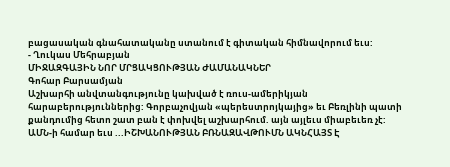բացասական գնահատականը ստանում է գիտական հիմնավորում եւս:
- Ղուկաս Մեհրաբյան
ՄԻՋԱԶԳԱՅԻՆ ՆՈՐ ՄՐՑԱԿՑՈՒԹՅԱՆ ԺԱՄԱՆԱԿՆԵՐ
Գոհար Բարսամյան
Աշխարհի անվտանգությունը կախված է ռուս-ամերիկյան հարաբերություններից: Գորբաչովյան «պերեստրոյկայից» եւ Բեռլինի պատի քանդումից հետո շատ բան է փոխվել աշխարհում. այն այլեւս միաբեւեռ չէ:
ԱՄՆ-ի համար եւս ...ԻՇԽԱՆՈՒԹՅԱՆ ԲՌՆԱԶԱՎԹՈՒՄՆ ԱԿՆՀԱՅՏ Է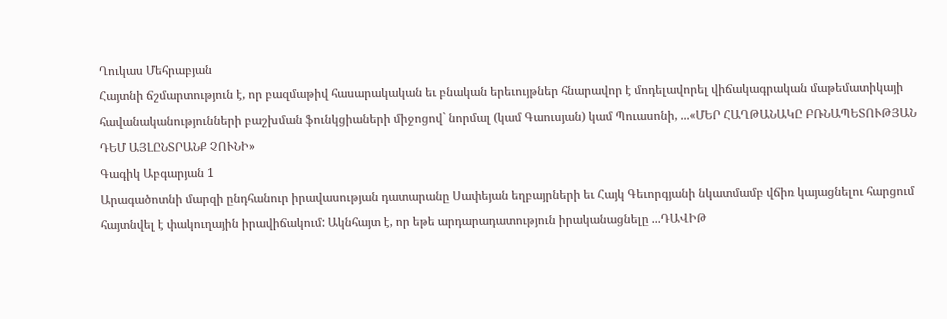Ղուկաս Մեհրաբյան
Հայտնի ճշմարտություն է, որ բազմաթիվ հասարակական եւ բնական երեւույթներ հնարավոր է մոդելավորել վիճակագրական մաթեմատիկայի հավանականությունների բաշխման ֆունկցիաների միջոցով` նորմալ (կամ Գաուսյան) կամ Պուասոնի, ...«ՄԵՐ ՀԱՂԹԱՆԱԿԸ ԲՌՆԱՊԵՏՈՒԹՅԱՆ ԴԵՄ ԱՅԼԸՆՏՐԱՆՔ ՉՈՒՆԻ»
Գագիկ Աբգարյան 1
Արագածոտնի մարզի ընդհանուր իրավասության դատարանը Սափեյան եղբայրների եւ Հայկ Գեւորգյանի նկատմամբ վճիռ կայացնելու հարցում հայտնվել է փակուղային իրավիճակում: Ակնհայտ է, որ եթե արդարադատություն իրականացնելը ...ԴԱՎԻԹ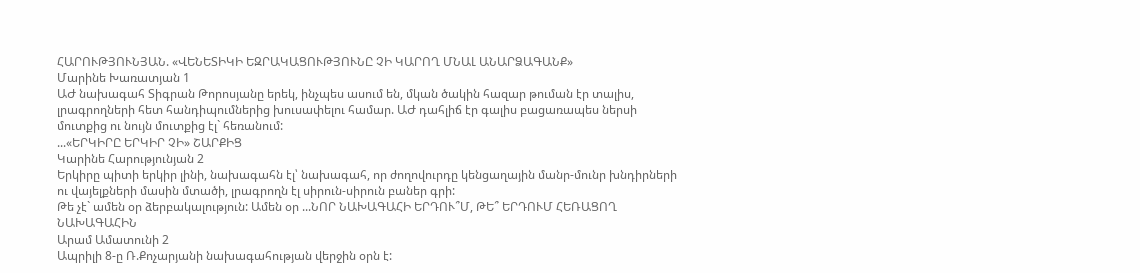ՀԱՐՈՒԹՅՈՒՆՅԱՆ. «ՎԵՆԵՏԻԿԻ ԵԶՐԱԿԱՑՈՒԹՅՈՒՆԸ ՉԻ ԿԱՐՈՂ ՄՆԱԼ ԱՆԱՐՁԱԳԱՆՔ»
Մարինե Խառատյան 1
ԱԺ նախագահ Տիգրան Թորոսյանը երեկ, ինչպես ասում են, մկան ծակին հազար թուման էր տալիս, լրագրողների հետ հանդիպումներից խուսափելու համար. ԱԺ դահլիճ էր գալիս բացառապես ներսի մուտքից ու նույն մուտքից էլ` հեռանում:
...«ԵՐԿԻՐԸ ԵՐԿԻՐ ՉԻ» ՇԱՐՔԻՑ
Կարինե Հարությունյան 2
Երկիրը պիտի երկիր լինի, նախագահն էլ՝ նախագահ, որ ժողովուրդը կենցաղային մանր-մունր խնդիրների ու վայելքների մասին մտածի, լրագրողն էլ սիրուն-սիրուն բաներ գրի:
Թե չէ` ամեն օր ձերբակալություն: Ամեն օր ...ՆՈՐ ՆԱԽԱԳԱՀԻ ԵՐԴՈՒ՞Մ, ԹԵ՞ ԵՐԴՈՒՄ ՀԵՌԱՑՈՂ ՆԱԽԱԳԱՀԻՆ
Արամ Ամատունի 2
Ապրիլի 8-ը Ռ.Քոչարյանի նախագահության վերջին օրն է: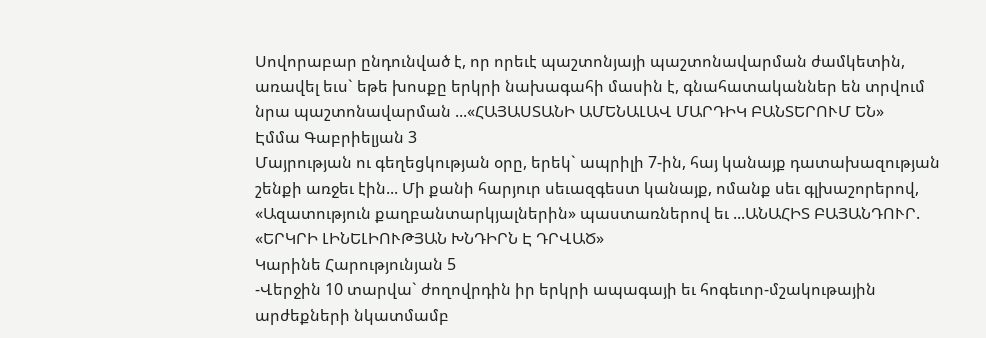Սովորաբար ընդունված է, որ որեւէ պաշտոնյայի պաշտոնավարման ժամկետին, առավել եւս` եթե խոսքը երկրի նախագահի մասին է, գնահատականներ են տրվում նրա պաշտոնավարման ...«ՀԱՅԱՍՏԱՆԻ ԱՄԵՆԱԼԱՎ ՄԱՐԴԻԿ ԲԱՆՏԵՐՈՒՄ ԵՆ»
Էմմա Գաբրիելյան 3
Մայրության ու գեղեցկության օրը, երեկ` ապրիլի 7-ին, հայ կանայք դատախազության շենքի առջեւ էին... Մի քանի հարյուր սեւազգեստ կանայք, ոմանք սեւ գլխաշորերով, «Ազատություն քաղբանտարկյալներին» պաստառներով եւ ...ԱՆԱՀԻՏ ԲԱՅԱՆԴՈՒՐ. «ԵՐԿՐԻ ԼԻՆԵԼԻՈՒԹՅԱՆ ԽՆԴԻՐՆ Է ԴՐՎԱԾ»
Կարինե Հարությունյան 5
-Վերջին 10 տարվա` ժողովրդին իր երկրի ապագայի եւ հոգեւոր-մշակութային արժեքների նկատմամբ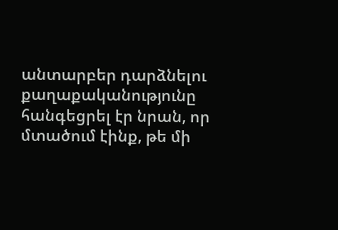անտարբեր դարձնելու քաղաքականությունը հանգեցրել էր նրան, որ մտածում էինք, թե մի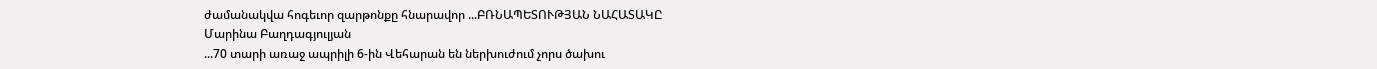ժամանակվա հոգեւոր զարթոնքը հնարավոր ...ԲՌՆԱՊԵՏՈՒԹՅԱՆ ՆԱՀԱՏԱԿԸ
Մարինա Բաղդագյուլյան
...70 տարի առաջ ապրիլի 6-ին Վեհարան են ներխուժում չորս ծախու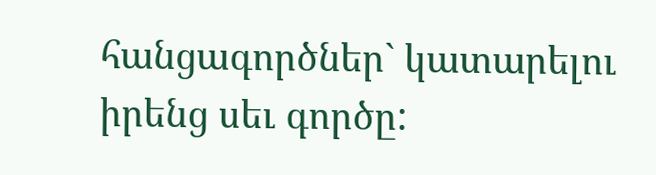հանցագործներ` կատարելու իրենց սեւ գործը: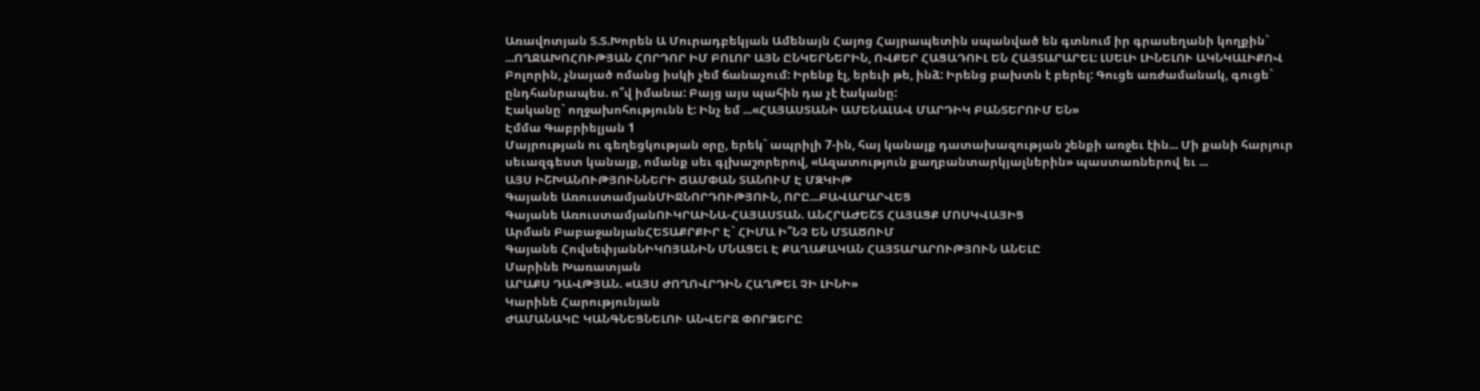Առավոտյան Տ.Տ.Խորեն Ա Մուրադբեկյան Ամենայն Հայոց Հայրապետին սպանված են գտնում իր գրասեղանի կողքին` ...ՈՂՋԱԽՈՀՈՒԹՅԱՆ ՀՈՐԴՈՐ ԻՄ ԲՈԼՈՐ ԱՅՆ ԸՆԿԵՐՆԵՐԻՆ, ՈՎՔԵՐ ՀԱՑԱԴՈՒԼ ԵՆ ՀԱՅՏԱՐԱՐԵԼ: ԼՍԵԼԻ ԼԻՆԵԼՈՒ ԱԿՆԿԱԼԻՔՈՎ
Բոլորին, չնայած ոմանց իսկի չեմ ճանաչում: Իրենք էլ, երեւի թե, ինձ: Իրենց բախտն է բերել: Գուցե առժամանակ, գուցե` ընդհանրապես. ո՞վ իմանա: Բայց այս պահին դա չէ էականը:
Էականը` ողջախոհությունն է: Ինչ եմ ...«ՀԱՅԱՍՏԱՆԻ ԱՄԵՆԱԼԱՎ ՄԱՐԴԻԿ ԲԱՆՏԵՐՈՒՄ ԵՆ»
Էմմա Գաբրիելյան 1
Մայրության ու գեղեցկության օրը, երեկ` ապրիլի 7-ին, հայ կանայք դատախազության շենքի առջեւ էին... Մի քանի հարյուր սեւազգեստ կանայք, ոմանք սեւ գլխաշորերով, «Ազատություն քաղբանտարկյալներին» պաստառներով եւ ...
ԱՅՍ ԻՇԽԱՆՈՒԹՅՈՒՆՆԵՐԻ ՃԱՄՓԱՆ ՏԱՆՈՒՄ Է ՄԶԿԻԹ
Գայանե ԱռուստամյանՄԻՋՆՈՐԴՈՒԹՅՈՒՆ, ՈՐԸ...ԲԱՎԱՐԱՐՎԵՑ
Գայանե ԱռուստամյանՈՒԿՐԱԻՆԱ-ՀԱՅԱՍՏԱՆ. ԱՆՀՐԱԺԵՇՏ ՀԱՅԱՑՔ ՄՈՍԿՎԱՅԻՑ
Արման ԲաբաջանյանՀԵՏԱՔՐՔԻՐ Է` ՀԻՄԱ Ի՞ՆՉ ԵՆ ՄՏԱԾՈՒՄ
Գայանե ՀովսեփյանՆԻԿՈՅԱՆԻՆ ՄՆԱՑԵԼ Է ՔԱՂԱՔԱԿԱՆ ՀԱՅՏԱՐԱՐՈՒԹՅՈՒՆ ԱՆԵԼԸ
Մարինե Խառատյան
ԱՐԱՔՍ ԴԱՎԹՅԱՆ. «ԱՅՍ ԺՈՂՈՎՐԴԻՆ ՀԱՂԹԵԼ ՉԻ ԼԻՆԻ»
Կարինե Հարությունյան
ԺԱՄԱՆԱԿԸ ԿԱՆԳՆԵՑՆԵԼՈՒ ԱՆՎԵՐՋ ՓՈՐՁԵՐԸ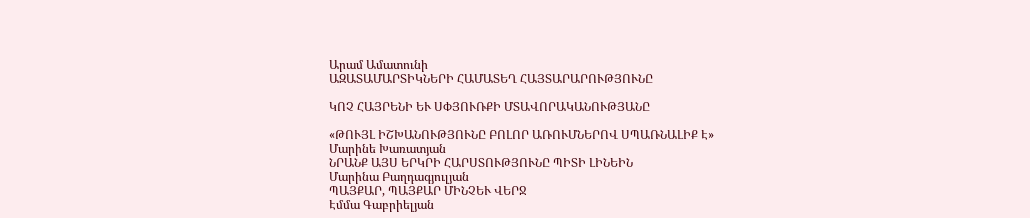Արամ Ամատունի
ԱԶԱՏԱՄԱՐՏԻԿՆԵՐԻ ՀԱՄԱՏԵՂ ՀԱՅՏԱՐԱՐՈՒԹՅՈՒՆԸ

ԿՈՉ ՀԱՅՐԵՆԻ ԵՒ ՍՓՅՈՒՌՔԻ ՄՏԱՎՈՐԱԿԱՆՈՒԹՅԱՆԸ

«ԹՈՒՅԼ ԻՇԽԱՆՈՒԹՅՈՒՆԸ ԲՈԼՈՐ ԱՌՈՒՄՆԵՐՈՎ ՍՊԱՌՆԱԼԻՔ Է»
Մարինե Խառատյան
ՆՐԱՆՔ ԱՅՍ ԵՐԿՐԻ ՀԱՐՍՏՈՒԹՅՈՒՆԸ ՊԻՏԻ ԼԻՆԵԻՆ
Մարինա Բաղդագյուլյան
ՊԱՅՔԱՐ, ՊԱՅՔԱՐ ՄԻՆՉԵՒ ՎԵՐՋ
Էմմա Գաբրիելյան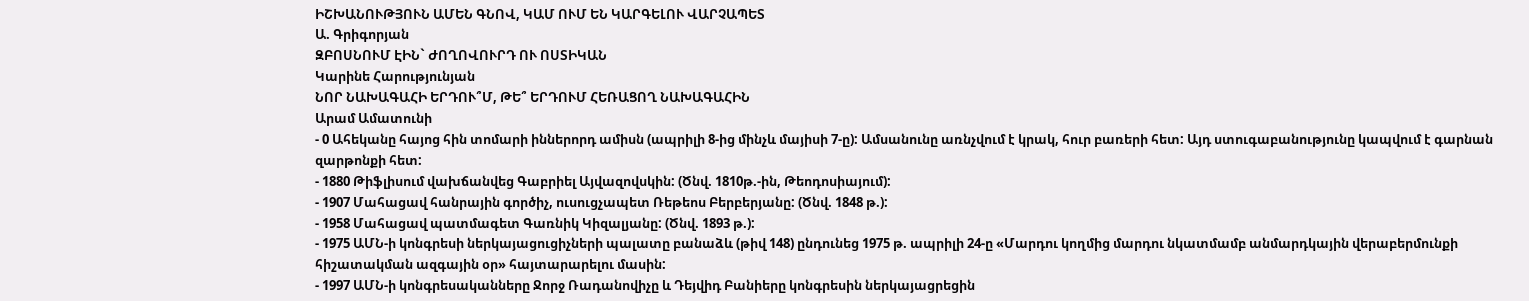ԻՇԽԱՆՈՒԹՅՈՒՆ ԱՄԵՆ ԳՆՈՎ, ԿԱՄ ՈՒՄ ԵՆ ԿԱՐԳԵԼՈՒ ՎԱՐՉԱՊԵՏ
Ա. Գրիգորյան
ԶԲՈՍՆՈՒՄ ԷԻՆ` ԺՈՂՈՎՈՒՐԴ ՈՒ ՈՍՏԻԿԱՆ
Կարինե Հարությունյան
ՆՈՐ ՆԱԽԱԳԱՀԻ ԵՐԴՈՒ՞Մ, ԹԵ՞ ԵՐԴՈՒՄ ՀԵՌԱՑՈՂ ՆԱԽԱԳԱՀԻՆ
Արամ Ամատունի
- 0 Ահեկանը հայոց հին տոմարի իններորդ ամիսն (ապրիլի 8-ից մինչև մայիսի 7-ը): Ամսանունը առնչվում է կրակ, հուր բառերի հետ: Այդ ստուգաբանությունը կապվում է գարնան զարթոնքի հետ:
- 1880 Թիֆլիսում վախճանվեց Գաբրիել Այվազովսկին: (Ծնվ. 1810թ.-ին, Թեոդոսիայում):
- 1907 Մահացավ հանրային գործիչ, ուսուցչապետ Ռեթեոս Բերբերյանը: (Ծնվ. 1848 թ.):
- 1958 Մահացավ պատմագետ Գառնիկ Կիզալյանը: (Ծնվ. 1893 թ.):
- 1975 ԱՄՆ-ի կոնգրեսի ներկայացուցիչների պալատը բանաձև (թիվ 148) ընդունեց 1975 թ. ապրիլի 24-ը «Մարդու կողմից մարդու նկատմամբ անմարդկային վերաբերմունքի հիշատակման ազգային օր» հայտարարելու մասին:
- 1997 ԱՄՆ-ի կոնգրեսականները Ջորջ Ռադանովիչը և Դեյվիդ Բանիերը կոնգրեսին ներկայացրեցին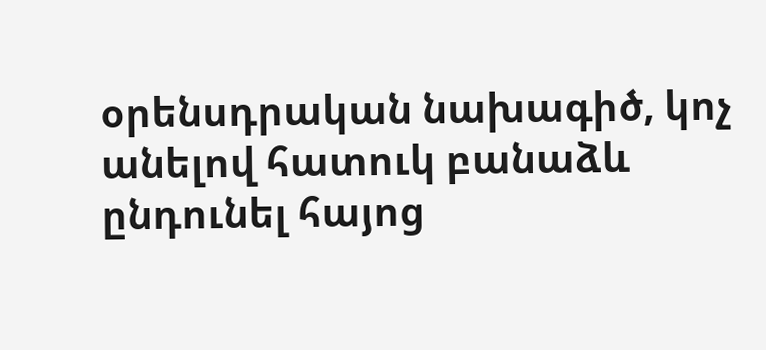օրենսդրական նախագիծ, կոչ անելով հատուկ բանաձև ընդունել հայոց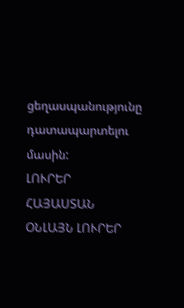ցեղասպանությունը դատապարտելու մասին:
ԼՈՒՐԵՐ ՀԱՅԱՍՏԱՆ
ՕՆԼԱՅՆ ԼՈՒՐԵՐ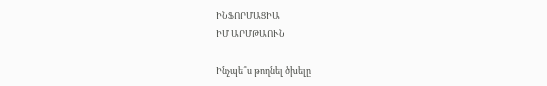ԻՆՖՈՐՄԱՑԻԱ
ԻՄ ԱՐՄԹԱՈՒՆ

Ինչպե՞ս թողնել ծխելը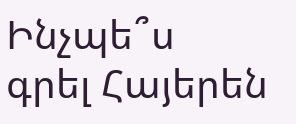Ինչպե՞ս գրել Հայերեն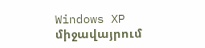Windows XP միջավայրում